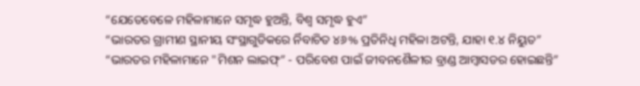“ଯେତେବେଳେ ମହିଳାମାନେ ସମୃଦ୍ଧ ହୁଅନ୍ତି, ବିଶ୍ୱ ସମୃଦ୍ଧ ହୁଏ”
“ଭାରତର ଗ୍ରାମୀଣ ସ୍ଥାନୀୟ ସଂସ୍ଥାଗୁଡିକରେ ର୍ନିବାଚିତ ୪୬% ପ୍ରତିନିଧି ମହିଳା ଅଟନ୍ତି, ଯାହା ୧.୪ ନିୟୁତ”
“ଭାରତର ମହିଳାମାନେ "ମିଶନ ଲାଇଫ୍” - ପରିବେଶ ପାଇଁ ଜୀବନଶୈଳୀର ବ୍ରାଣ୍ଡ ଆମ୍ବାସଡର ହୋଇଛନ୍ତି”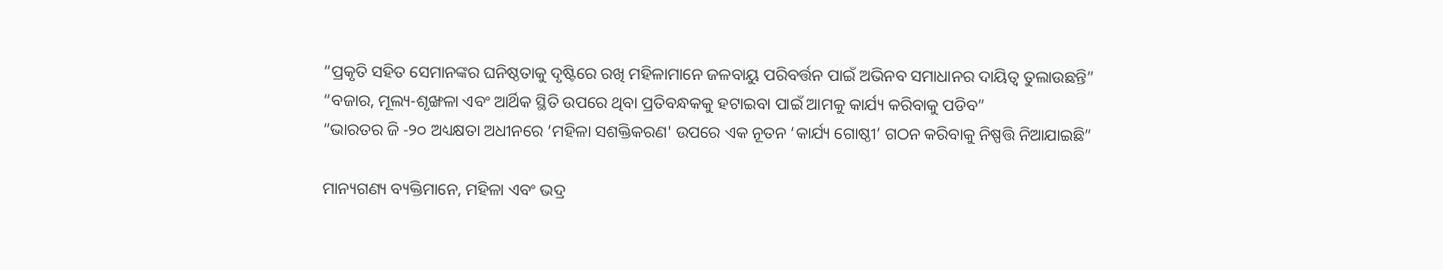“ପ୍ରକୃତି ସହିତ ସେମାନଙ୍କର ଘନିଷ୍ଠତାକୁ ଦୃଷ୍ଟିରେ ରଖି ମହିଳାମାନେ ଜଳବାୟୁ ପରିବର୍ତ୍ତନ ପାଇଁ ଅଭିନବ ସମାଧାନର ଦାୟିତ୍ୱ ତୁଲାଉଛନ୍ତି”
“ବଜାର, ମୂଲ୍ୟ-ଶୃଙ୍ଖଳା ଏବଂ ଆର୍ଥିକ ସ୍ଥିତି ଉପରେ ଥିବା ପ୍ରତିବନ୍ଧକକୁ ହଟାଇବା ପାଇଁ ଆମକୁ କାର୍ଯ୍ୟ କରିବାକୁ ପଡିବ”
“ଭାରତର ଜି -୨୦ ଅଧ୍ୟକ୍ଷତା ଅଧୀନରେ ‘ମହିଳା ସଶକ୍ତିକରଣ' ଉପରେ ଏକ ନୂତନ ‘କାର୍ଯ୍ୟ ଗୋଷ୍ଠୀ’ ଗଠନ କରିବାକୁ ନିଷ୍ପତ୍ତି ନିଆଯାଇଛି”

ମାନ୍ୟଗଣ୍ୟ ବ୍ୟକ୍ତିମାନେ, ମହିଳା ଏବଂ ଭଦ୍ର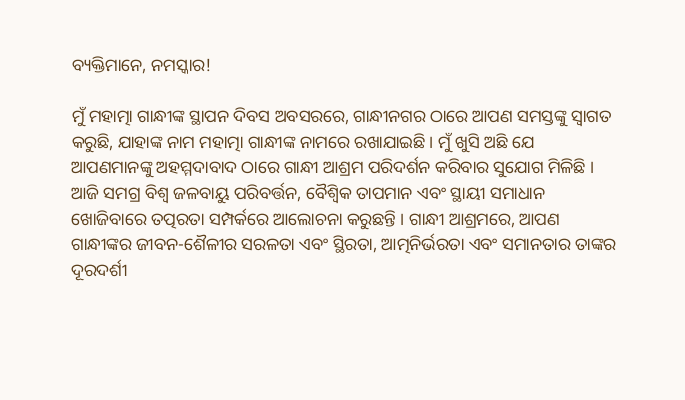ବ୍ୟକ୍ତିମାନେ, ନମସ୍କାର!

ମୁଁ ମହାତ୍ମା ଗାନ୍ଧୀଙ୍କ ସ୍ଥାପନ ଦିବସ ଅବସରରେ, ଗାନ୍ଧୀନଗର ଠାରେ ଆପଣ ସମସ୍ତଙ୍କୁ ସ୍ୱାଗତ କରୁଛି, ଯାହାଙ୍କ ନାମ ମହାତ୍ମା ଗାନ୍ଧୀଙ୍କ ନାମରେ ରଖାଯାଇଛି । ମୁଁ ଖୁସି ଅଛି ଯେ ଆପଣମାନଙ୍କୁ ଅହମ୍ମଦାବାଦ ଠାରେ ଗାନ୍ଧୀ ଆଶ୍ରମ ପରିଦର୍ଶନ କରିବାର ସୁଯୋଗ ମିଳିଛି । ଆଜି ସମଗ୍ର ବିଶ୍ୱ ଜଳବାୟୁ ପରିବର୍ତ୍ତନ, ବୈଶ୍ୱିକ ତାପମାନ ଏବଂ ସ୍ଥାୟୀ ସମାଧାନ ଖୋଜିବାରେ ତତ୍ପରତା ସମ୍ପର୍କରେ ଆଲୋଚନା କରୁଛନ୍ତି । ଗାନ୍ଧୀ ଆଶ୍ରମରେ, ଆପଣ ଗାନ୍ଧୀଙ୍କର ଜୀବନ-ଶୈଳୀର ସରଳତା ଏବଂ ସ୍ଥିରତା, ଆତ୍ମନିର୍ଭରତା ଏବଂ ସମାନତାର ତାଙ୍କର ଦୂରଦର୍ଶୀ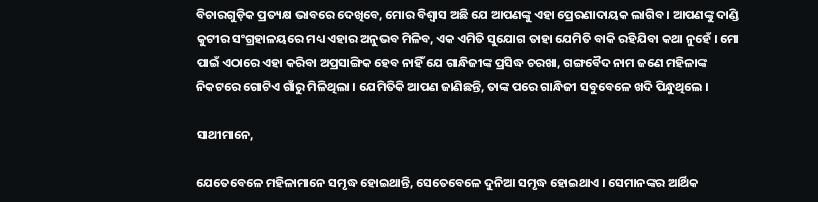ବିଚାରଗୁଡ଼ିକ ପ୍ରତ୍ୟକ୍ଷ ଭାବରେ ଦେଖିବେ, ମୋର ବିଶ୍ୱାସ ଅଛି ଯେ ଆପଣଙ୍କୁ ଏହା ପ୍ରେରଣାଦାୟକ ଲାଗିବ । ଆପଣଙ୍କୁ ଦାଣ୍ଡି କୁଟୀର ସଂଗ୍ରହାଳୟରେ ମଧ୍ୟ ଏହାର ଅନୁଭବ ମିଳିବ, ଏକ ଏମିତି ସୁଯୋଗ ତାହା ଯେମିତି ବାକି ରହିଯିବା କଥା ନୁହେଁ । ମୋ ପାଇଁ ଏଠାରେ ଏହା କରିବା ଅପ୍ରସାଙ୍ଗିକ ହେବ ନାହିଁ ଯେ ଗାନ୍ଧିଜୀଙ୍କ ପ୍ରସିଦ୍ଧ ଚରଖା, ଗଙ୍ଗବୈଦ ନାମ ଜଣେ ମହିଳାଙ୍କ ନିକଟରେ ଗୋଟିଏ ଗାଁରୁ ମିଳିଥିଲା । ଯେମିତିକି ଆପଣ ଜାଣିଛନ୍ତି, ତାଙ୍କ ପରେ ଗାନ୍ଧିଜୀ ସବୁବେଳେ ଖଦି ପିନ୍ଧୁଥିଲେ ।

ସାଥୀମାନେ,

ଯେତେବେଳେ ମହିଳାମାନେ ସମୃଦ୍ଧ ହୋଇଥାନ୍ତି, ସେତେବେଳେ ଦୁନିଆ ସମୃଦ୍ଧ ହୋଇଥାଏ । ସେମାନଙ୍କର ଆର୍ଥିକ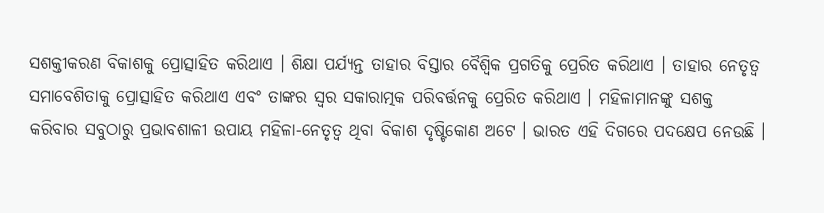ସଶକ୍ତୀକରଣ ବିକାଶକୁ ପ୍ରୋତ୍ସାହିତ କରିଥାଏ । ଶିକ୍ଷା ପର୍ଯ୍ୟନ୍ତ ତାହାର ବିସ୍ତାର ବୈଶ୍ୱିକ ପ୍ରଗତିକୁ ପ୍ରେରିତ କରିଥାଏ । ତାହାର ନେତୃତ୍ୱ ସମାବେଶିତାକୁ ପ୍ରୋତ୍ସାହିତ କରିଥାଏ ଏବଂ ତାଙ୍କର ସ୍ୱର ସକାରାତ୍ମକ ପରିବର୍ତ୍ତନକୁ ପ୍ରେରିତ କରିଥାଏ । ମହିଳାମାନଙ୍କୁ ସଶକ୍ତ କରିବାର ସବୁଠାରୁ ପ୍ରଭାବଶାଳୀ ଉପାୟ ମହିଳା-ନେତୃତ୍ୱ ଥିବା ବିକାଶ ଦୃଷ୍ଟିକୋଣ ଅଟେ । ଭାରତ ଏହି ଦିଗରେ ପଦକ୍ଷେପ ନେଉଛି ।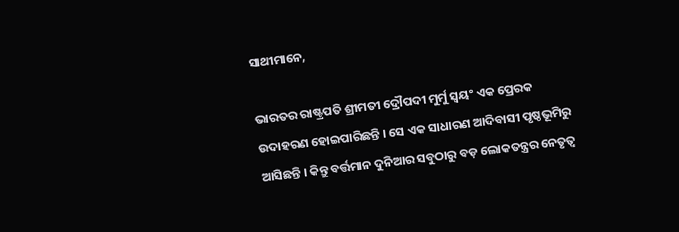ସାଥୀମାନେ,

ଭାରତର ରାଷ୍ଟ୍ରପତି ଶ୍ରୀମତୀ ଦ୍ରୌପଦୀ ମୁର୍ମୁ ସ୍ୱୟଂ ଏକ ପ୍ରେରକ ଉଦାହରଣ ହୋଇପାରିଛନ୍ତି । ସେ ଏକ ସାଧାରଣ ଆଦିବାସୀ ପୃଷ୍ଠଭୂମିରୁ ଆସିଛନ୍ତି । କିନ୍ତୁ ବର୍ତ୍ତମାନ ଦୁନିଆର ସବୁଠାରୁ ବଡ଼ ଲୋକତନ୍ତ୍ରର ନେତୃତ୍ୱ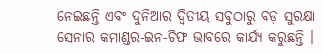ନେଇଛନ୍ତି ଏବଂ ଦୁନିଆର ଦ୍ୱିତୀୟ ସବୁଠାରୁ ବଡ଼ ସୁରକ୍ଷା ସେନାର କମାଣ୍ଡର-ଇନ-ଚିଫ ଭାବରେ କାର୍ଯ୍ୟ କରୁଛନ୍ତି ।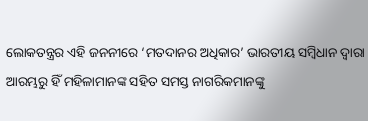ଲୋକତନ୍ତ୍ରର ଏହି ଜନନୀରେ ‘ମତଦାନର ଅଧିକାର’ ଭାରତୀୟ ସମ୍ବିଧାନ ଦ୍ୱାରା ଆରମ୍ଭରୁ ହିଁ ମହିଳାମାନଙ୍କ ସହିତ ସମସ୍ତ ନାଗରିକମାନଙ୍କୁ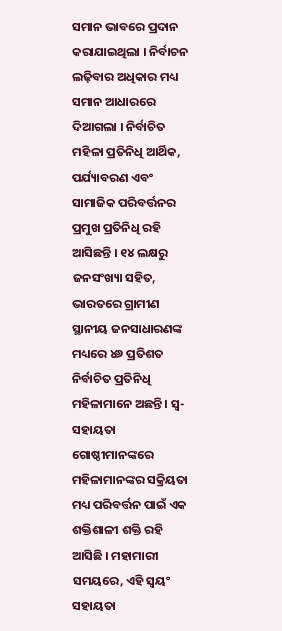ସମାନ ଭାବରେ ପ୍ରଦାନ କରାଯାଇଥିଲା । ନିର୍ବାଚନ ଲଢ଼ିବାର ଅଧିକାର ମଧ୍ୟ ସମାନ ଆଧାରରେ ଦିଆଗଲା । ନିର୍ବାଚିତ ମହିଳା ପ୍ରତିନିଧି ଆର୍ଥିକ, ପର୍ଯ୍ୟାବରଣ ଏବଂ ସାମାଜିକ ପରିବର୍ତ୍ତନର ପ୍ରମୁଖ ପ୍ରତିନିଧି ରହି ଆସିଛନ୍ତି । ୧୪ ଲକ୍ଷରୁ ଜନସଂଖ୍ୟା ସହିତ, ଭାରତରେ ଗ୍ରାମୀଣ ସ୍ଥାନୀୟ ଜନସାଧାରଣଙ୍କ ମଧ୍ୟରେ ୪୬ ପ୍ରତିଶତ ନିର୍ବାଚିତ ପ୍ରତିନିଧି ମହିଳାମାନେ ଅଛନ୍ତି । ସ୍ୱ-ସହାୟତା ଗୋଷ୍ଠୀମାନଙ୍କରେ ମହିଳାମାନଙ୍କର ସକ୍ରିୟତା ମଧ୍ୟ ପରିବର୍ତ୍ତନ ପାଇଁ ଏକ ଶକ୍ତିଶାଳୀ ଶକ୍ତି ରହି ଆସିଛି । ମହାମାରୀ ସମୟରେ, ଏହି ସ୍ୱୟଂ ସହାୟତା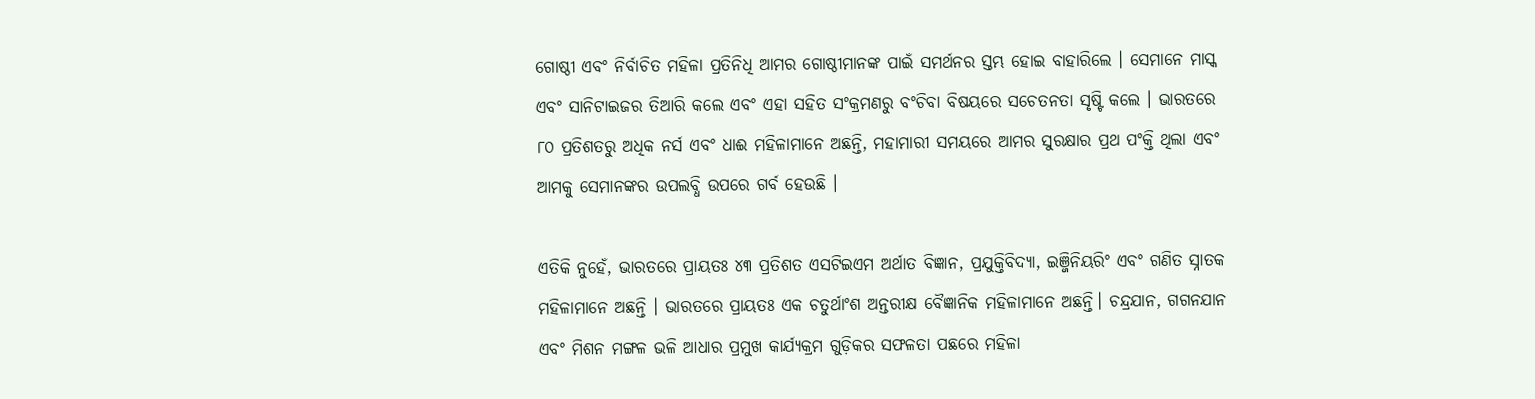ଗୋଷ୍ଠୀ ଏବଂ ନିର୍ବାଚିତ ମହିଳା ପ୍ରତିନିଧି ଆମର ଗୋଷ୍ଠୀମାନଙ୍କ ପାଇଁ ସମର୍ଥନର ସ୍ତମ୍ଭ ହୋଇ ବାହାରିଲେ । ସେମାନେ ମାସ୍କ ଏବଂ ସାନିଟାଇଜର ତିଆରି କଲେ ଏବଂ ଏହା ସହିତ ସଂକ୍ରମଣରୁ ବଂଚିବା ବିଷୟରେ ସଚେତନତା ସୃଷ୍ଟି କଲେ । ଭାରତରେ ୮୦ ପ୍ରତିଶତରୁ ଅଧିକ ନର୍ସ ଏବଂ ଧାଈ ମହିଳାମାନେ ଅଛନ୍ତି, ମହାମାରୀ ସମୟରେ ଆମର ସୁରକ୍ଷାର ପ୍ରଥ ପଂକ୍ତି ଥିଲା ଏବଂ ଆମକୁ ସେମାନଙ୍କର ଉପଲବ୍ଧି ଉପରେ ଗର୍ବ ହେଉଛି ।

ଏତିକି ନୁହେଁ, ଭାରତରେ ପ୍ରାୟତଃ ୪୩ ପ୍ରତିଶତ ଏସଟିଇଏମ ଅର୍ଥାତ ବିଜ୍ଞାନ, ପ୍ରଯୁକ୍ତିବିଦ୍ୟା, ଇଞ୍ଜିନିୟରିଂ ଏବଂ ଗଣିତ ସ୍ନାତକ ମହିଳାମାନେ ଅଛନ୍ତି । ଭାରତରେ ପ୍ରାୟତଃ ଏକ ଚତୁର୍ଥାଂଶ ଅନ୍ତରୀକ୍ଷ ବୈଜ୍ଞାନିକ ମହିଳାମାନେ ଅଛନ୍ତି। ଚନ୍ଦ୍ରଯାନ, ଗଗନଯାନ ଏବଂ ମିଶନ ମଙ୍ଗଳ ଭଳି ଆଧାର ପ୍ରମୁଖ କାର୍ଯ୍ୟକ୍ରମ ଗୁଡ଼ିକର ସଫଳତା ପଛରେ ମହିଳା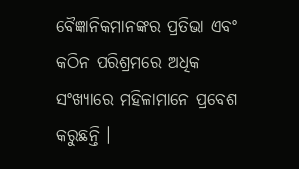ବୈଜ୍ଞାନିକମାନଙ୍କର ପ୍ରତିଭା ଏବଂ କଠିନ ପରିଶ୍ରମରେ ଅଧିକ ସଂଖ୍ୟାରେ ମହିଳାମାନେ ପ୍ରବେଶ କରୁଛନ୍ତି ।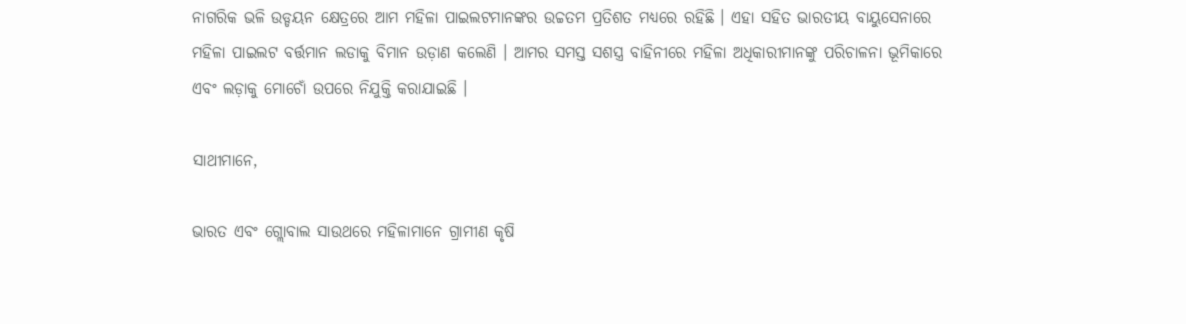ନାଗରିକ ଭଳି ଉଡ୍ଡୟନ କ୍ଷେତ୍ରରେ ଆମ ମହିଳା ପାଇଲଟମାନଙ୍କର ଉଚ୍ଚତମ ପ୍ରତିଶତ ମଧ୍ୟରେ ରହିଛି । ଏହା ସହିତ ଭାରତୀୟ ବାୟୁସେନାରେ ମହିଳା ପାଇଲଟ ବର୍ତ୍ତମାନ ଲଡାକୁ ବିମାନ ଉଡ଼ାଣ କଲେଣି । ଆମର ସମସ୍ତ ସଶସ୍ତ୍ର ବାହିନୀରେ ମହିଳା ଅଧିକାରୀମାନଙ୍କୁ ପରିଚାଳନା ଭୂମିକାରେ ଏବଂ ଲଡ଼ାକୁ ମୋଚୋଁ ଉପରେ ନିଯୁକ୍ତି କରାଯାଇଛି ।

ସାଥୀମାନେ,

ଭାରତ ଏବଂ ଗ୍ଲୋବାଲ ସାଉଥରେ ମହିଳାମାନେ ଗ୍ରାମୀଣ କୃଷି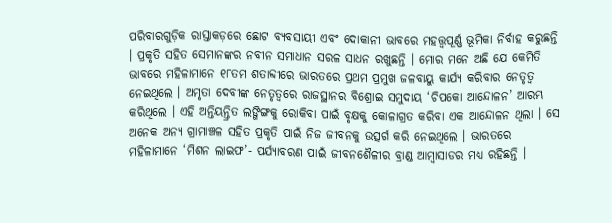ପରିବାରଗୁଡ଼ିକ ରାସ୍ତାକଡ଼ରେ ଛୋଟ ବ୍ୟବସାୟୀ ଏବଂ ଦୋକାନୀ ଭାବରେ ମହତ୍ତ୍ୱପୂର୍ଣ୍ଣ ଭୂମିକା ନିର୍ବାହ କରୁଛନ୍ତି । ପ୍ରକୃତି ସହିତ ସେମାନଙ୍କର ନବୀନ ସମାଧାନ ସରଳ ସାଧନ ରଖୁଛନ୍ତି । ମୋର ମନେ ଅଛି ଯେ କେମିତି ଭାବରେ ମହିଳାମାନେ ୧୮ତମ ଶତାବ୍ଦୀରେ ଭାରତରେ ପ୍ରଥମ ପ୍ରମୁଖ ଜଳବାୟୁ କାର୍ଯ୍ୟ କରିବାର ନେତୃତ୍ୱ ନେଇଥିଲେ । ଅମୃତା ଦେବୀଙ୍କ ନେତୃତ୍ୱରେ ରାଜସ୍ଥାନର ବିଶ୍ରୋଇ ସମୁଦାୟ ‘ଚିପକୋ ଆନ୍ଦୋଳନ’ ଆରମ୍ଭ କରିଥିଲେ । ଏହି ଅନ୍ତିୟନ୍ତ୍ରିତ ଲଙ୍ଗିଙ୍ଗକୁ ରୋକିବା ପାଇଁ ବୃକ୍ଷକୁ କୋଳାଗ୍ରତ କରିବା ଏକ ଆନ୍ଦୋଳନ ଥିଲା । ସେ ଅନେକ ଅନ୍ୟ ଗ୍ରାମାଞ୍ଚଳ ସହିତ ପ୍ରକୃତି ପାଇଁ ନିଜ ଜୀବନକୁ ଉତ୍ସର୍ଗ କରି ନେଇଥିଲେ । ଭାରତରେ ମହିଳାମାନେ ‘ମିଶନ ଲାଇଫ’- ପର୍ଯ୍ୟାବରଣ ପାଇଁ ଜୀବନଶୈଳୀର ବ୍ରାଣ୍ଡ ଆମ୍ବାସାଡର ମଧ୍ୟ ରହିଛନ୍ତି ।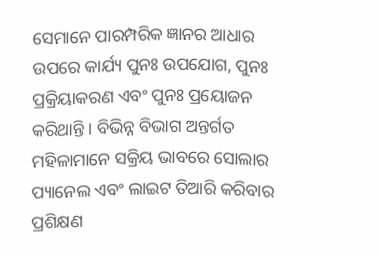ସେମାନେ ପାରମ୍ପରିକ ଜ୍ଞାନର ଆଧାର ଉପରେ କାର୍ଯ୍ୟ ପୁନଃ ଉପଯୋଗ, ପୁନଃ ପ୍ରକ୍ରିୟାକରଣ ଏବଂ ପୁନଃ ପ୍ରୟୋଜନ କରିଥାନ୍ତି । ବିଭିନ୍ନ ବିଭାଗ ଅନ୍ତର୍ଗତ ମହିଳାମାନେ ସକ୍ରିୟ ଭାବରେ ସୋଲାର ପ୍ୟାନେଲ ଏବଂ ଲାଇଟ ତିଆରି କରିବାର ପ୍ରଶିକ୍ଷଣ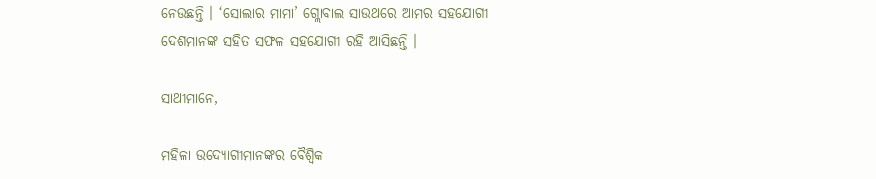ନେଉଛନ୍ତି । ‘ସୋଲାର ମାମା’ ଗ୍ଲୋବାଲ ସାଉଥରେ ଆମର ସହଯୋଗୀ ଦେଶମାନଙ୍କ ସହିତ ସଫଳ ସହଯୋଗୀ ରହି ଆସିଛନ୍ତି ।

ସାଥୀମାନେ,

ମହିଳା ଉଦ୍ୟୋଗୀମାନଙ୍କର ବୈଶ୍ୱିକ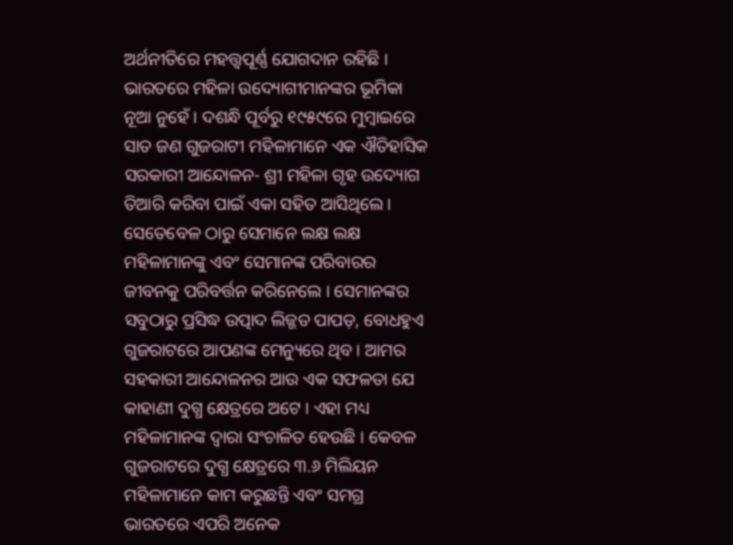ଅର୍ଥନୀତିରେ ମହତ୍ତ୍ୱପୂର୍ଣ୍ଣ ଯୋଗଦାନ ରହିଛି । ଭାରତରେ ମହିଳା ଉଦ୍ୟୋଗୀମାନଙ୍କର ଭୂମିକା ନୂଆ ନୁହେଁ । ଦଶନ୍ଧି ପୂର୍ବରୁ ୧୯୫୯ରେ ମୁମ୍ବାଇରେ ସାତ ଜଣ ଗୁଜରାଟୀ ମହିଳାମାନେ ଏକ ଐତିହାସିକ ସରକାରୀ ଆନ୍ଦୋଳନ- ଶ୍ରୀ ମହିଳା ଗୃହ ଉଦ୍ୟୋଗ ତିଆରି କରିବା ପାଇଁ ଏକା ସହିତ ଆସିଥିଲେ । ସେତେବେଳ ଠାରୁ ସେମାନେ ଲକ୍ଷ ଲକ୍ଷ ମହିଳାମାନଙ୍କୁ ଏବଂ ସେମାନଙ୍କ ପରିବାରର ଜୀବନକୁ ପରିବର୍ତ୍ତନ କରିନେଲେ । ସେମାନଙ୍କର ସବୁଠାରୁ ପ୍ରସିଦ୍ଧ ଉତ୍ପାଦ ଲିଜ୍ଜତ ପାପଡ଼, ବୋଧହୁଏ ଗୁଜରାଟରେ ଆପଣଙ୍କ ମେନ୍ୟୁରେ ଥିବ । ଆମର ସହକାରୀ ଆନ୍ଦୋଳନର ଆଉ ଏକ ସଫଳତା ଯେ କାହାଣୀ ଦୁଗ୍ଧ କ୍ଷେତ୍ରରେ ଅଟେ । ଏହା ମଧ୍ୟ ମହିଳାମାନଙ୍କ ଦ୍ୱାରା ସଂଚାଳିତ ହେଉଛି । କେବଳ ଗୁଜରାଟରେ ଦୁଗ୍ଧ କ୍ଷେତ୍ରରେ ୩.୬ ମିଲିୟନ ମହିଳାମାନେ କାମ କରୁଛନ୍ତି ଏବଂ ସମଗ୍ର ଭାରତରେ ଏପରି ଅନେକ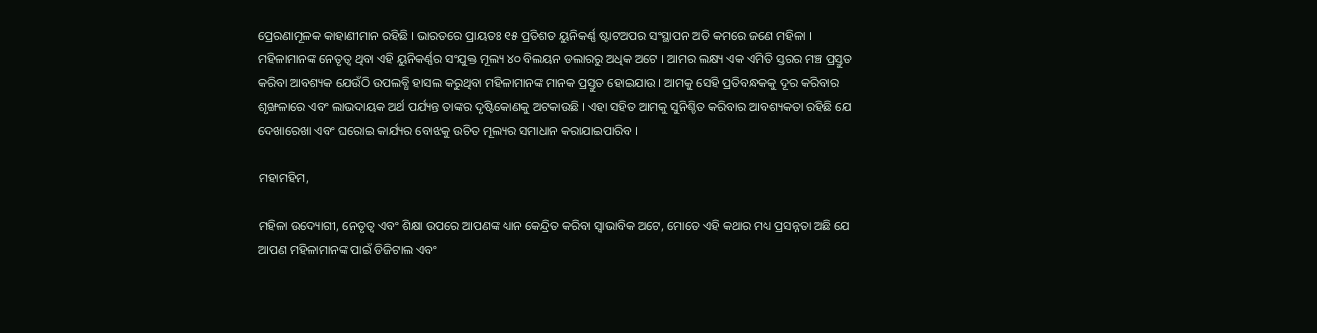ପ୍ରେରଣାମୂଳକ କାହାଣୀମାନ ରହିଛି । ଭାରତରେ ପ୍ରାୟତଃ ୧୫ ପ୍ରତିଶତ ୟୁନିକର୍ଣ୍ଣ ଷ୍ଟାଟଅପର ସଂସ୍ଥାପନ ଅତି କମରେ ଜଣେ ମହିଳା । ମହିଳାମାନଙ୍କ ନେତୃତ୍ୱ ଥିବା ଏହି ୟୁନିକର୍ଣ୍ଣର ସଂଯୁକ୍ତ ମୂଲ୍ୟ ୪୦ ବିଲୟନ ଡଲାରରୁ ଅଧିକ ଅଟେ । ଆମର ଲକ୍ଷ୍ୟ ଏକ ଏମିତି ସ୍ତରର ମଞ୍ଚ ପ୍ରସ୍ତୁତ କରିବା ଆବଶ୍ୟକ ଯେଉଁଠି ଉପଲବ୍ଧି ହାସଲ କରୁଥିବା ମହିଳାମାନଙ୍କ ମାନକ ପ୍ରସ୍ତୁତ ହୋଇଯାଉ । ଆମକୁ ସେହି ପ୍ରତିବନ୍ଧକକୁ ଦୂର କରିବାର ଶୃଙ୍ଖଳାରେ ଏବଂ ଲାଭଦାୟକ ଅର୍ଥ ପର୍ଯ୍ୟନ୍ତ ତାଙ୍କର ଦୃଷ୍ଟିକୋଣକୁ ଅଟକାଉଛି । ଏହା ସହିତ ଆମକୁ ସୁନିଶ୍ଚିତ କରିବାର ଆବଶ୍ୟକତା ରହିଛି ଯେ ଦେଖାରେଖା ଏବଂ ଘରୋଇ କାର୍ଯ୍ୟର ବୋଝକୁ ଉଚିତ ମୂଲ୍ୟର ସମାଧାନ କରାଯାଇପାରିବ ।

ମହାମହିମ,

ମହିଳା ଉଦ୍ୟୋଗୀ, ନେତୃତ୍ୱ ଏବଂ ଶିକ୍ଷା ଉପରେ ଆପଣଙ୍କ ଧ୍ୟାନ କେନ୍ଦ୍ରିତ କରିବା ସ୍ୱାଭାବିକ ଅଟେ, ମୋତେ ଏହି କଥାର ମଧ୍ୟ ପ୍ରସନ୍ନତା ଅଛି ଯେ ଆପଣ ମହିଳାମାନଙ୍କ ପାଇଁ ଡିଜିଟାଲ ଏବଂ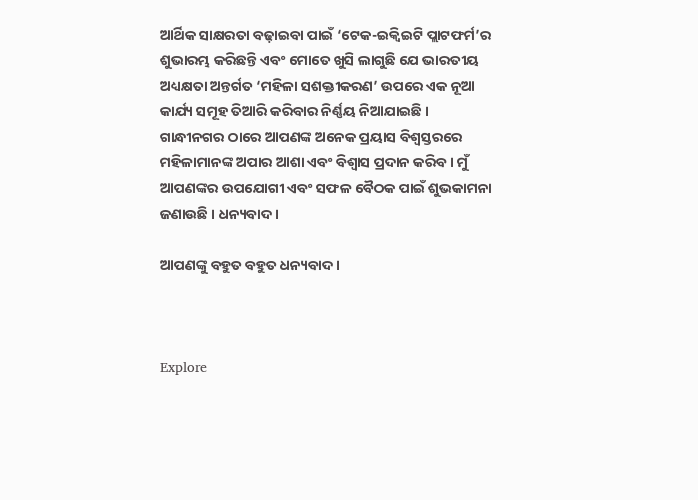ଆର୍ଥିକ ସାକ୍ଷରତା ବଢ଼ାଇବା ପାଇଁ ‘ଟେକ-ଇକ୍ୱିଇଟି ପ୍ଲାଟଫର୍ମ’ର ଶୁଭାରମ୍ଭ କରିଛନ୍ତି ଏବଂ ମୋତେ ଖୁସି ଲାଗୁଛି ଯେ ଭାରତୀୟ ଅଧ୍ୟକ୍ଷତା ଅନ୍ତର୍ଗତ ‘ମହିଳା ସଶକ୍ତୀକରଣ’ ଉପରେ ଏକ ନୂଆ କାର୍ଯ୍ୟ ସମୂହ ତିଆରି କରିବାର ନିର୍ଣ୍ଣୟ ନିଆଯାଇଛି । ଗାନ୍ଧୀନଗର ଠାରେ ଆପଣଙ୍କ ଅନେକ ପ୍ରୟାସ ବିଶ୍ୱସ୍ତରରେ ମହିଳାମାନଙ୍କ ଅପାର ଆଶା ଏବଂ ବିଶ୍ୱାସ ପ୍ରଦାନ କରିବ । ମୁଁ ଆପଣଙ୍କର ଉପଯୋଗୀ ଏବଂ ସଫଳ ବୈଠକ ପାଇଁ ଶୁଭକାମନା ଜଣାଉଛି । ଧନ୍ୟବାଦ ।

ଆପଣଙ୍କୁ ବହୁତ ବହୁତ ଧନ୍ୟବାଦ ।



Explore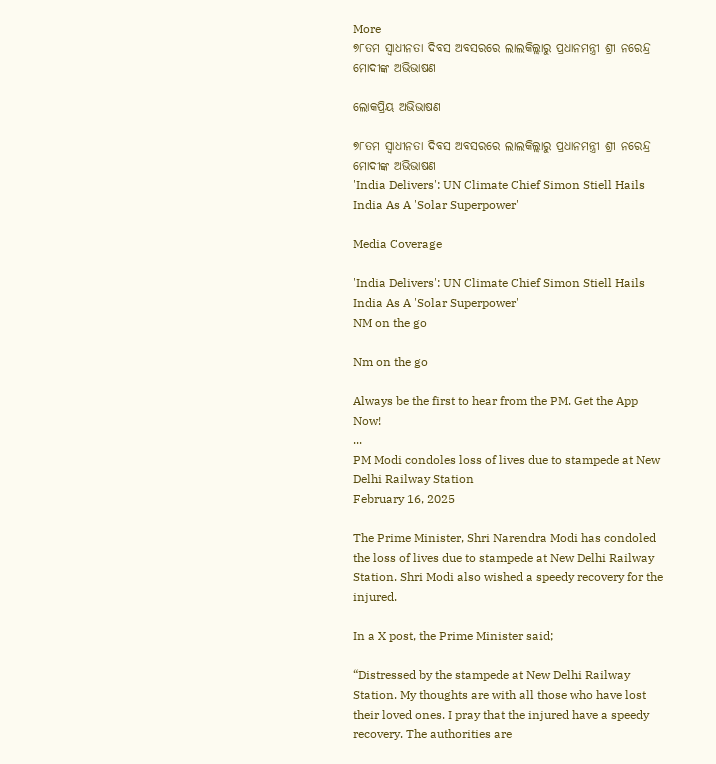More
୭୮ତମ ସ୍ୱାଧୀନତା ଦିବସ ଅବସରରେ ଲାଲକିଲ୍ଲାରୁ ପ୍ରଧାନମନ୍ତ୍ରୀ ଶ୍ରୀ ନରେନ୍ଦ୍ର ମୋଦୀଙ୍କ ଅଭିଭାଷଣ

ଲୋକପ୍ରିୟ ଅଭିଭାଷଣ

୭୮ତମ ସ୍ୱାଧୀନତା ଦିବସ ଅବସରରେ ଲାଲକିଲ୍ଲାରୁ ପ୍ରଧାନମନ୍ତ୍ରୀ ଶ୍ରୀ ନରେନ୍ଦ୍ର ମୋଦୀଙ୍କ ଅଭିଭାଷଣ
'India Delivers': UN Climate Chief Simon Stiell Hails India As A 'Solar Superpower'

Media Coverage

'India Delivers': UN Climate Chief Simon Stiell Hails India As A 'Solar Superpower'
NM on the go

Nm on the go

Always be the first to hear from the PM. Get the App Now!
...
PM Modi condoles loss of lives due to stampede at New Delhi Railway Station
February 16, 2025

The Prime Minister, Shri Narendra Modi has condoled the loss of lives due to stampede at New Delhi Railway Station. Shri Modi also wished a speedy recovery for the injured.

In a X post, the Prime Minister said;

“Distressed by the stampede at New Delhi Railway Station. My thoughts are with all those who have lost their loved ones. I pray that the injured have a speedy recovery. The authorities are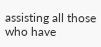assisting all those who have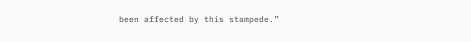been affected by this stampede.”